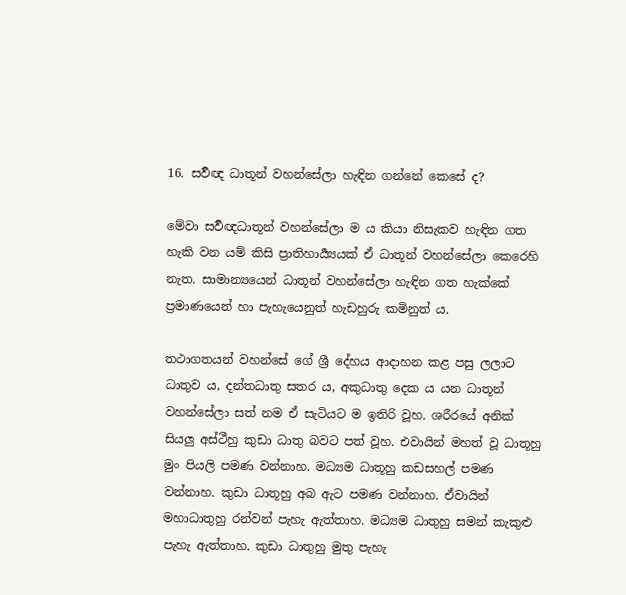16. සර්‍වඥ ධාතූන් වහන්සේලා හැඳින ගන්නේ කෙසේ ද?

මේවා සර්‍වඥධාතූන් වහන්සේලා ම ය කියා නිසැකව හැඳින ගත හැකි වන යම් කිසි ප්‍රාතිහාර්‍ය්‍යයක් ඒ ධාතූන් වහන්සේලා කෙරෙහි නැත. සාමාන්‍යයෙන් ධාතූන් වහන්සේලා හැඳින ගත හැක්කේ ප්‍ර‍මාණයෙන් හා පැහැයෙනුත් හැඩහුරු කමිනුත් ය.

තථාගතයන් වහන්සේ ගේ ශ්‍රී දේහය ආදාහන කළ පසු ලලාට ධාතුව ය, දන්තධාතු සතර ය, අකුධාතු දෙක ය යන ධාතූන් වහන්සේලා සත් නම ඒ සැටියට ම ඉතිරි වූහ. ශරීරයේ අනික් සියලු අස්ථීහු කුඩා ධාතු බවට පත් වූහ. එවායින් මහත් වූ ධාතූහු මුං පියලි පමණ වන්නාහ. මධ්‍යම ධාතූහු කඩසහල් පමණ වන්නාහ. කුඩා ධාතූහු අබ ඇට පමණ වන්නාහ. ඒවායින් මහාධාතුහු රන්වන් පැහැ ඇත්තාහ. මධ්‍යම ධාතුහු සමන් කැකුළු පැහැ ඇත්තාහ. කුඩා ධාතුහු මුතු පැහැ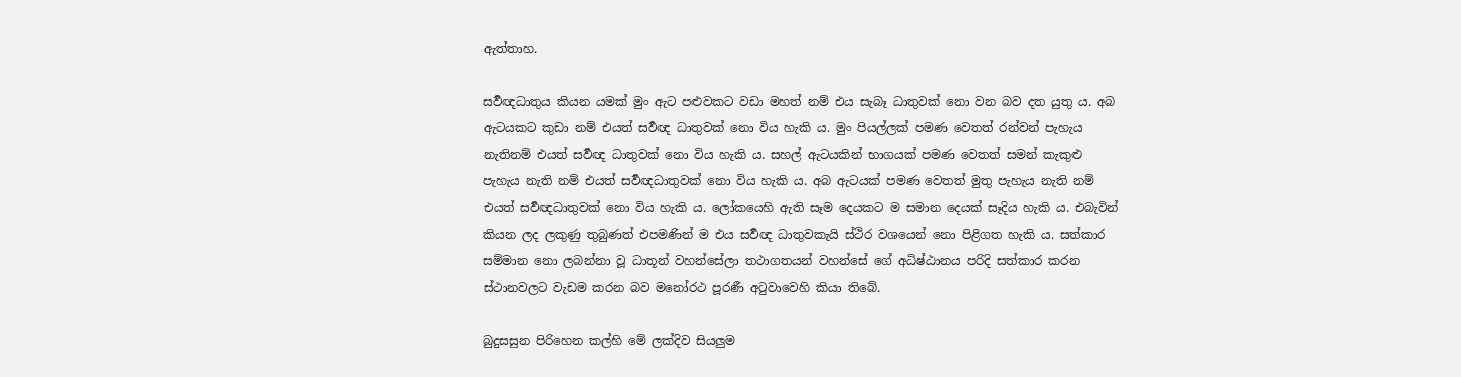ඇත්තාහ.

සර්‍වඥධාතුය කියන යමක් මුං ඇට පළුවකට වඩා මහත් නම් එය සැබෑ ධාතුවක් නො වන බව දත යුතු ය. අබ ඇටයකට කුඩා නම් එයත් සර්‍වඥ ධාතුවක් නො විය හැකි ය. මුං පියල්ලක් පමණ වෙතත් රන්වන් පැහැය නැතිනම් එයත් සර්‍වඥ ධාතුවක් නො විය හැකි ය. සහල් ඇටයකින් භාගයක් පමණ වෙතත් සමන් කැකුළු පැහැය නැති නම් එයත් සර්‍වඥධාතුවක් නො විය හැකි ය. අබ ඇටයක් පමණ වෙතත් මුතු පැහැය නැති නම් එයත් සර්‍වඥධාතුවක් නො විය හැකි ය. ලෝකයෙහි ඇති සෑම දෙයකට ම සමාන දෙයක් සෑදිය හැකි ය. එබැවින් කියන ලද ලකුණු තුබුණත් එපමණින් ම එය සර්‍වඥ ධාතුවකැයි ස්ථිර වශයෙන් නො පිළිගත හැකි ය. සත්කාර සම්මාන නො ලබන්නා වූ ධාතූන් වහන්සේලා තථාගතයන් වහන්සේ ගේ අධිෂ්ඨානය පරිදි සත්කාර කරන ස්ථානවලට වැඩම කරන බව මනෝරථ පූරණී අටුවාවෙහි කියා තිබේ.

බුදුසසුන පිරිහෙන කල්හි මේ ලක්දිව සියලුම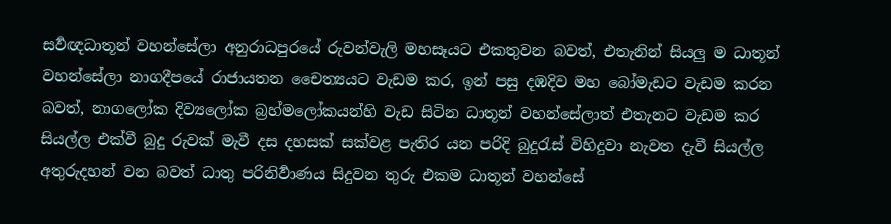සර්‍වඥධාතූන් වහන්සේලා අනුරාධපුරයේ රුවන්වැලි මහසෑයට එකතුවන බවත්, එතැනින් සියලු ම ධාතූන් වහන්සේලා නාගදීපයේ රාජායතන චෛත්‍යයට වැඩම කර, ඉන් පසු දඹදිව මහ බෝමැඩට වැඩම කරන බවත්, නාගලෝක දිව්‍යලෝක බ්‍ර‍හ්මලෝකයන්හි වැඩ සිටින ධාතූන් වහන්සේලාත් එතැනට වැඩම කර සියල්ල එක්වී බුදු රුවක් මැවී දස දහසක් සක්වළ පැතිර යන පරිදි බුදුරැස් විහිදුවා නැවත දැවී සියල්ල අතුරුදහන් වන බවත් ධාතු පරිනිර්‍වාණය සිදුවන තුරු එකම ධාතූන් වහන්සේ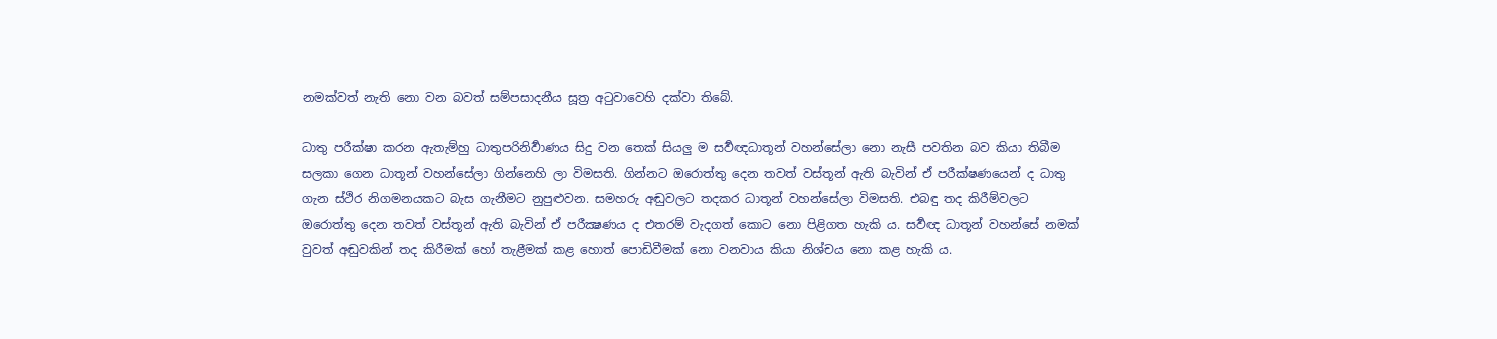නමක්වත් නැති නො වන බවත් සම්පසාදනීය සූත්‍ර‍ අටුවාවෙහි දක්වා තිබේ.

ධාතු පරීක්ෂා කරන ඇතැම්හු ධාතුපරිනිර්‍වාණය සිදු වන තෙක් සියලු ම සර්‍වඥධාතූන් වහන්සේලා නො නැසී පවතින බව කියා තිබීම සලකා ගෙන ධාතූන් වහන්සේලා ගින්නෙහි ලා විමසති. ගින්නට ඔරොත්තු දෙන තවත් වස්තූන් ඇති බැවින් ඒ පරීක්ෂණයෙන් ද ධාතු ගැන ස්ථිර නිගමනයකට බැස ගැනීමට නුපුළුවන. සමහරු අඬුවලට තදකර ධාතූන් වහන්සේලා විමසති. එබඳු තද කිරීම්වලට ඔරොත්තු දෙන තවත් වස්තූන් ඇති බැවින් ඒ පරීක්‍ෂණය ද එතරම් වැදගත් කොට නො පිළිගත හැකි ය. සර්‍වඥ ධාතූන් වහන්සේ නමක් වුවත් අඬුවකින් තද කිරීමක් හෝ තැළීමක් කළ හොත් පොඩිවීමක් නො වනවාය කියා නිශ්චය නො කළ හැකි ය.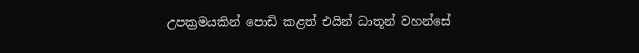උපක්‍ර‍මයකින් පොඩි කළත් එයින් ධාතූන් වහන්සේ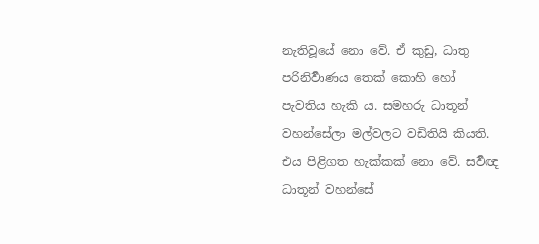නැතිවූයේ නො වේ. ඒ කුඩු, ධාතු පරිනිර්‍වාණය තෙක් කොහි හෝ පැවතිය හැකි ය. සමහරු ධාතූන් වහන්සේලා මල්වලට වඩිතියි කියති. එය පිළිගත හැක්කක් නො වේ. සර්‍වඥ ධාතූන් වහන්සේ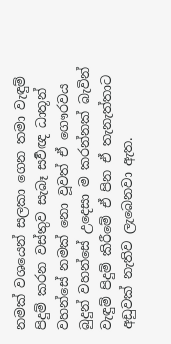නමක් වශයෙන් සලකා ගෙන තමා වැඳුම් පිදුම් කරන වස්තුව සැබෑ සර්‍වඥ ධාතූන් වහන්සේ නමක් නො වූවත් ඒ ගෞරවය බුදුන් වහන්සේ උදෙසා ම කරන්නක් බැවින් වැඳුම් පිදුම් කිරීමේ ඒ පින ඒ තැනැත්තාට අඩුවක් නැතිව ලැබෙනවා ඇත.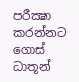පරීක්‍ෂා කරන්නට ගොස් ධාතූන්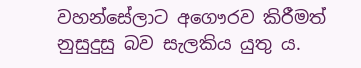වහන්සේලාට අගෞරව කිරීමත් නුසුදුසු බව සැලකිය යුතු ය.